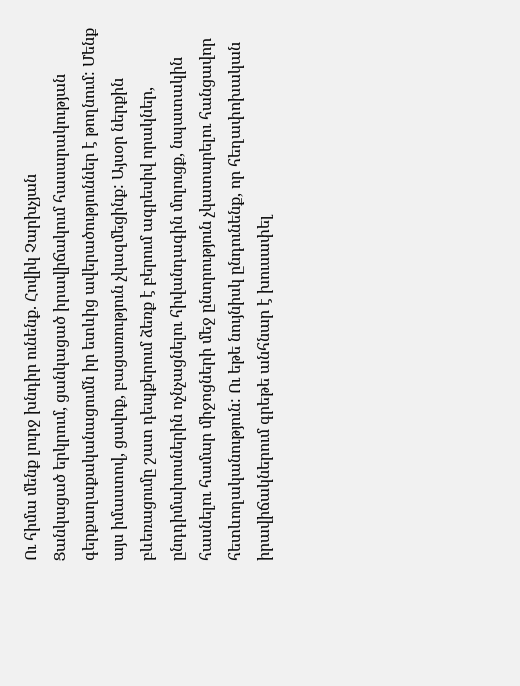Ու հիմա մենք լուրջ խնդիր ունենք. Հովիկ Չարխչյան
Ցանկացած երկրում, ցանկացած իրավիճակում հասարակության գերքաղաքականացումն իր ետևից ավերածություններ է թողնում: Մենք այս իմաստով, ցավոք, բացառություն չկազմեցինք: Այսօր ներքին բևեռացումը շատ դեպքերում ձեռք է բերում ագրեսիվ որակներ, ընդդիմախոսներին ոչնչացնելու հիվանդագին մոլուցք, նպատակին հասնելու համար միջոցների մեջ ընտրություն չկատարելու հանցավոր հետևողականություն: Ու եթե նույնիսկ ընդունենք, որ հեղափոխական իրավիճակներում գրեթե անհնար է խուսափել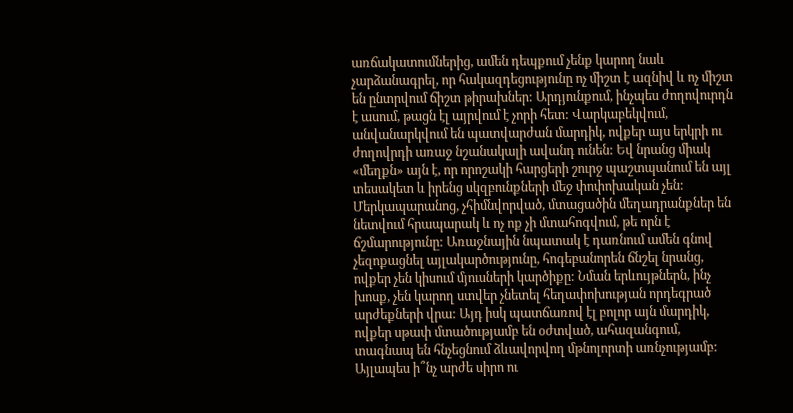առճակատումներից, ամեն դեպքում չենք կարող նաև չարձանագրել, որ հակազդեցությունը ոչ միշտ է ազնիվ և ոչ միշտ են ընտրվում ճիշտ թիրախներ: Արդյունքում, ինչպես ժողովուրդն է ասում, թացն էլ այրվում է չորի հետ: Վարկաբեկվում, անվանարկվում են պատվարժան մարդիկ, ովքեր այս երկրի ու ժողովրդի առաջ նշանակալի ավանդ ունեն: Եվ նրանց միակ «մեղքն» այն է, որ որոշակի հարցերի շուրջ պաշտպանում են այլ տեսակետ և իրենց սկզբունքների մեջ փոփոխական չեն: Մերկապարանոց, չհիմնվորված, մտացածին մեղադրանքներ են նետվում հրապարակ և ոչ ոք չի մտահոգվում, թե որն է ճշմարությունը: Առաջնային նպատակ է դառնում ամեն գնով չեզոքացնել այլակարծությունը, հոգեբանորեն ճնշել նրանց, ովքեր չեն կիսում մյուսների կարծիքը: Նման երևույթներն, ինչ խոսք, չեն կարող ստվեր չնետել հեղափոխության որդեգրած արժեքների վրա: Այդ իսկ պատճառով էլ բոլոր այն մարդիկ, ովքեր սթափ մտածությամբ են օժտված, ահազանգում, տագնապ են հնչեցնում ձևավորվող մթնոլորտի առնչությամբ: Այլապես ի՞նչ արժե սիրո ու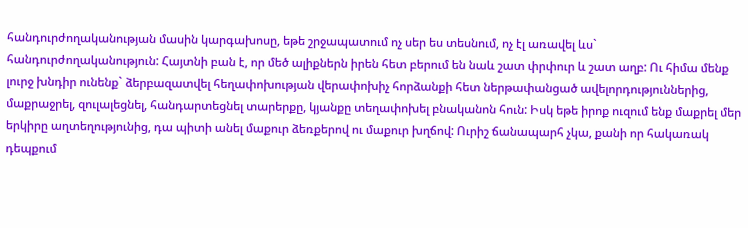հանդուրժողականության մասին կարգախոսը, եթե շրջապատում ոչ սեր ես տեսնում, ոչ էլ առավել ևս` հանդուրժողականություն: Հայտնի բան է, որ մեծ ալիքներն իրեն հետ բերում են նաև շատ փրփուր և շատ աղբ: Ու հիմա մենք լուրջ խնդիր ունենք` ձերբազատվել հեղափոխության վերափոխիչ հորձանքի հետ ներթափանցած ավելորդություններից, մաքրաջրել, զուլալեցնել, հանդարտեցնել տարերքը, կյանքը տեղափոխել բնականոն հուն: Իսկ եթե իրոք ուզում ենք մաքրել մեր երկիրը աղտեղությունից, դա պիտի անել մաքուր ձեռքերով ու մաքուր խղճով: Ուրիշ ճանապարհ չկա, քանի որ հակառակ դեպքում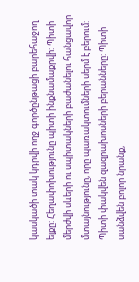կասկածի տակ կդրվի ողջ գործընթացի բարեհաջող ելքը: Հեղափոխությունը պիտի ինքնամաքրվի: Պիտի մերժվի սևերի ու սպիտակների բաժանելու հանցավոր մտայնությունը, որը պառակտումների սերմ է բերում: Պիտի փակվեն զազրախոսների բերանները: Պիտի սանձվեն բոլոր նրանք,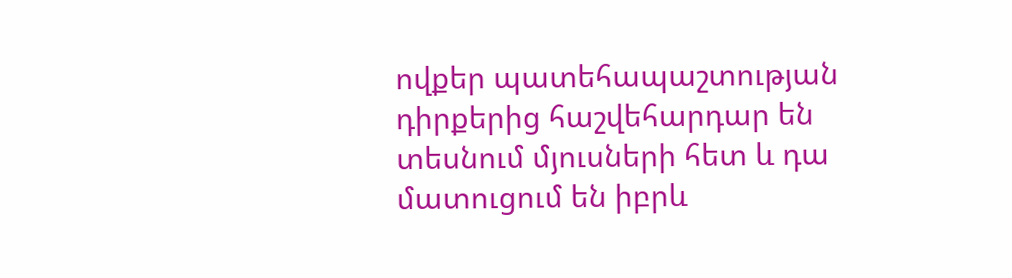ովքեր պատեհապաշտության դիրքերից հաշվեհարդար են տեսնում մյուսների հետ և դա մատուցում են իբրև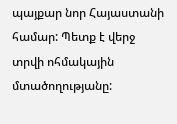պայքար նոր Հայաստանի համար: Պետք է վերջ տրվի ոհմակային մտածողությանը: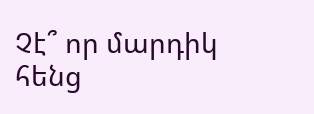Չէ՞ որ մարդիկ հենց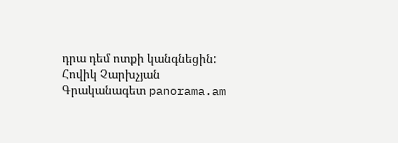դրա դեմ ոտքի կանգնեցին: Հովիկ Չարխչյան Գրականագետ panorama.am